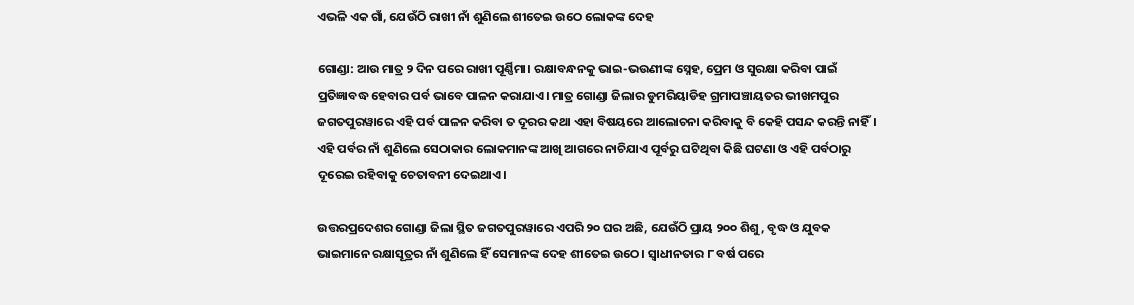ଏଭଳି ଏକ ଗାଁ, ଯେଉଁଠି ରାଖୀ ନାଁ ଶୁଣିଲେ ଶୀତେଇ ଉଠେ ଲୋକଙ୍କ ଦେହ

ଗୋଣ୍ଡା: ଆଉ ମାତ୍ର ୨ ଦିନ ପରେ ରାଖୀ ପୂର୍ଣ୍ଣିମା। ରକ୍ଷାବନ୍ଧନକୁ ଭାଇ-ଭଉଣୀଙ୍କ ସ୍ନେହ, ପ୍ରେମ ଓ ସୁରକ୍ଷା କରିବା ପାଇଁ ପ୍ରତିଜ୍ଞାବଦ୍ଧ ହେବାର ପର୍ବ ଭାବେ ପାଳନ କରାଯାଏ। ମାତ୍ର ଗୋଣ୍ଡା ଜିଲାର ଡୁମରିୟାଡିହ ଗ୍ରମାପଞ୍ଚାୟତର ଭୀଖମପୁର ଜଗତପୁରୱାରେ ଏହି ପର୍ବ ପାଳନ କରିବା ତ ଦୂରର କଥା ଏହା ବିଷୟରେ ଆଲୋଚନା କରିବାକୁ ବି କେହି ପସନ୍ଦ କରନ୍ତି ନାହିଁ। ଏହି ପର୍ବର ନାଁ ଶୁଣିଲେ ସେଠାକାର ଲୋକମାନଙ୍କ ଆଖି ଆଗରେ ନାଚିଯାଏ ପୂର୍ବରୁ ଘଟିଥିବା କିଛି ଘଟଣା ଓ ଏହି ପର୍ବଠାରୁ ଦୂରେଇ ରହିବାକୁ ଚେତାବନୀ ଦେଇଥାଏ।

ଉତ୍ତରପ୍ରଦେଶର ଗୋଣ୍ଡା ଜିଲା ସ୍ଥିତ ଜଗତପୁରୱାରେ ଏପରି ୨୦ ଘର ଅଛି, ଯେଉଁଠି ପ୍ରାୟ ୨୦୦ ଶିଶୁ, ବୃଦ୍ଧ ଓ ଯୁବକ ଭାଇମାନେ ରକ୍ଷାସୂତ୍ରର ନାଁ ଶୁଣିଲେ ହିଁ ସେମାନଙ୍କ ଦେହ ଶୀତେଇ ଉଠେ। ସ୍ୱାଧୀନତାର ୮ ବର୍ଷ ପରେ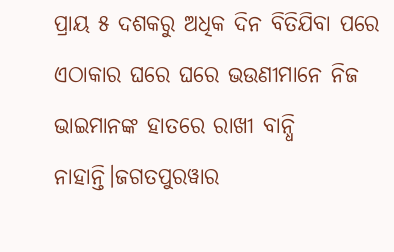ପ୍ରାୟ ୫ ଦଶକରୁ ଅଧିକ ଦିନ ବିତିଯିବା ପରେ ଏଠାକାର ଘରେ ଘରେ ଭଉଣୀମାନେ ନିଜ ଭାଇମାନଙ୍କ ହାତରେ ରାଖୀ ବାନ୍ଧି ନାହାନ୍ତି।ଜଗତପୁରୱାର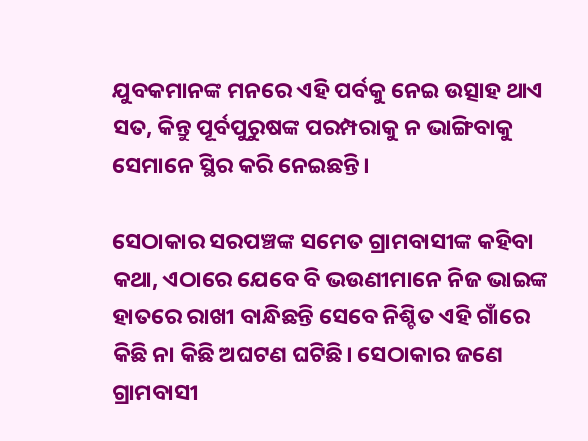ଯୁବକମାନଙ୍କ ମନରେ ଏହି ପର୍ବକୁ ନେଇ ଉତ୍ସାହ ଥାଏ ସତ, କିନ୍ତୁ ପୂର୍ବପୁରୁଷଙ୍କ ପରମ୍ପରାକୁ ନ ଭାଙ୍ଗିବାକୁ ସେମାନେ ସ୍ଥିର କରି ନେଇଛନ୍ତି।

ସେଠାକାର ସରପଞ୍ଚଙ୍କ ସମେତ ଗ୍ରାମବାସୀଙ୍କ କହିବା କଥା, ଏଠାରେ ଯେବେ ବି ଭଉଣୀମାନେ ନିଜ ଭାଇଙ୍କ ହାତରେ ରାଖୀ ବାନ୍ଧିଛନ୍ତି ସେବେ ନିଶ୍ଚିତ ଏହି ଗାଁରେ କିଛି ନା କିଛି ଅଘଟଣ ଘଟିଛି। ସେଠାକାର ଜଣେ ଗ୍ରାମବାସୀ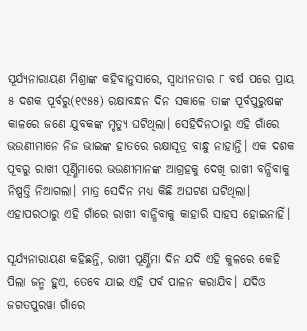ସୂର୍ଯ୍ୟନାରାୟଣ ମିଶ୍ରାଙ୍କ କହିବାନୁସାରେ, ସ୍ୱାଧୀନତାର ୮ ବର୍ଷ ପରେ ପ୍ରାୟ ୫ ଦଶକ ପୂର୍ବରୁ(୧୯୫୫) ରକ୍ଷାବନ୍ଧନ ଦିନ ସକାଳେ ତାଙ୍କ ପୂର୍ବପୁରୁଷଙ୍କ କାଳରେ ଜଣେ ଯୁବକଙ୍କ ମୃତ୍ୟୁ ଘଟିଥିଲା। ସେହିଦିନଠାରୁ ଏହି ଗାଁରେ ଭଉଣୀମାନେ ନିଜ ଭାଇଙ୍କ ହାତରେ ରକ୍ଷାସୂତ୍ର ବାନ୍ଧୁ ନାହାନ୍ତି। ଏକ ଦଶକ ପୂବରୁ ରାଖୀ ପୂର୍ଣ୍ଣିମାରେ ଭଉଣୀମାନଙ୍କ ଆଗ୍ରହକୁ ଦେଖି ରାଖୀ ବନ୍ଧିବାକୁ ନିଷ୍ପତ୍ତି ନିଆଗଲା। ମାତ୍ର ସେଦିନ ମଧ୍ୟ କିଛି ଅଘଟଣ ଘଟିଥିଲା। ଏହାପରଠାରୁ ଏହି ଗାଁରେ ରାଖୀ ବାନ୍ଧିବାକୁ କାହାରି ସାହସ ହୋଇନାହିଁ।

ସୂର୍ଯ୍ୟନାରାୟଣ କହିଛନ୍ତି, ରାଖୀ ପୂର୍ଣ୍ଣିମା ଦିନ ଯଦି ଏହି କୁଳରେ କେହି ପିଲା ଜନ୍ମ ହୁଏ, ତେବେ ଯାଇ ଏହି ପର୍ବ ପାଳନ କରାଯିବ। ଯଦିଓ ଜଗତପୁରୱା ଗାଁରେ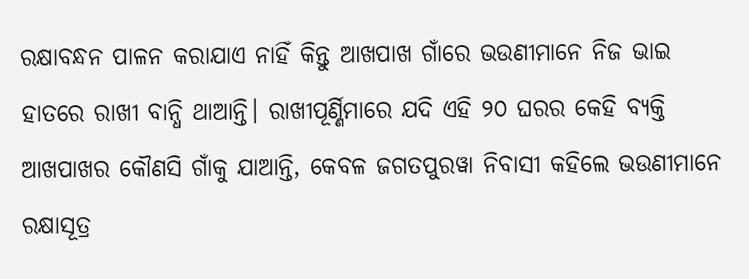ରକ୍ଷାବନ୍ଧନ ପାଳନ କରାଯାଏ ନାହିଁ କିନ୍ତୁ ଆଖପାଖ ଗାଁରେ ଭଉଣୀମାନେ ନିଜ ଭାଇ ହାତରେ ରାଖୀ ବାନ୍ଧି ଥାଆନ୍ତି। ରାଖୀପୂର୍ଣ୍ଣିମାରେ ଯଦି ଏହି ୨୦ ଘରର କେହି ବ୍ୟକ୍ତି ଆଖପାଖର କୌଣସି ଗାଁକୁ ଯାଆନ୍ତି, କେବଳ ଜଗତପୁରୱା ନିବାସୀ କହିଲେ ଭଉଣୀମାନେ ରକ୍ଷାସୂତ୍ର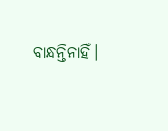ବାନ୍ଧନ୍ତିନାହିଁ।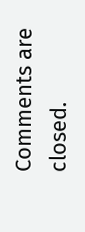Comments are closed.